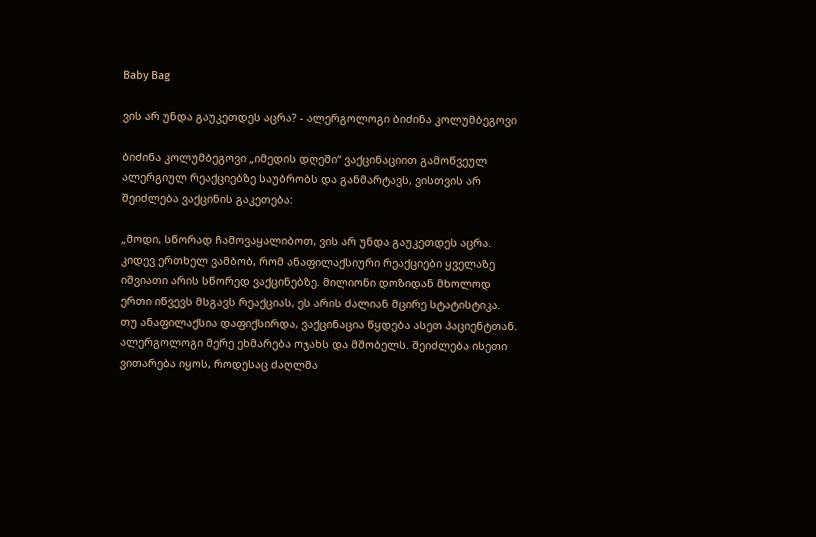Baby Bag

ვის არ უნდა გაუკეთდეს აცრა? - ალერგოლოგი ბიძინა კოლუმბეგოვი

ბიძინა კოლუმბეგოვი „იმედის დღეში“ ვაქცინაციით გამოწვეულ ალერგიულ რეაქციებზე საუბრობს და განმარტავს, ვისთვის არ შეიძლება ვაქცინის გაკეთება:

„მოდი, სწორად ჩამოვაყალიბოთ, ვის არ უნდა გაუკეთდეს აცრა. კიდევ ერთხელ ვამბობ, რომ ანაფილაქსიური რეაქციები ყველაზე იშვიათი არის სწორედ ვაქცინებზე. მილიონი დოზიდან მხოლოდ ერთი იწვევს მსგავს რეაქციას, ეს არის ძალიან მცირე სტატისტიკა. თუ ანაფილაქსია დაფიქსირდა, ვაქცინაცია წყდება ასეთ პაციენტთან. ალერგოლოგი მერე ეხმარება ოჯახს და მშობელს. შეიძლება ისეთი ვითარება იყოს, როდესაც ძაღლმა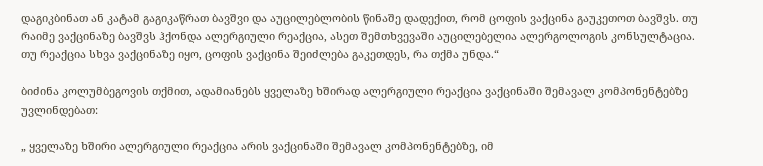დაგიკბინათ ან კატამ გაგიკაწრათ ბავშვი და აუცილებლობის წინაშე დადექით, რომ ცოფის ვაქცინა გაუკეთოთ ბავშვს. თუ რაიმე ვაქცინაზე ბავშვს ჰქონდა ალერგიული რეაქცია, ასეთ შემთხვევაში აუცილებელია ალერგოლოგის კონსულტაცია. თუ რეაქცია სხვა ვაქცინაზე იყო, ცოფის ვაქცინა შეიძლება გაკეთდეს, რა თქმა უნდა.“

ბიძინა კოლუმბეგოვის თქმით, ადამიანებს ყველაზე ხშირად ალერგიული რეაქცია ვაქცინაში შემავალ კომპონენტებზე უვლინდებათ:

„ ყველაზე ხშირი ალერგიული რეაქცია არის ვაქცინაში შემავალ კომპონენტებზე, იმ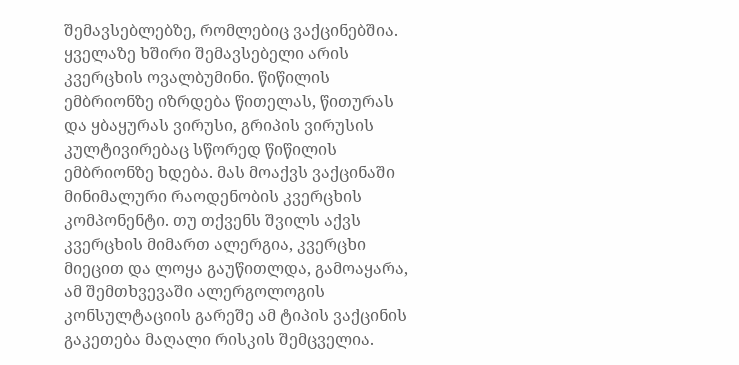შემავსებლებზე, რომლებიც ვაქცინებშია. ყველაზე ხშირი შემავსებელი არის კვერცხის ოვალბუმინი. წიწილის ემბრიონზე იზრდება წითელას, წითურას და ყბაყურას ვირუსი, გრიპის ვირუსის კულტივირებაც სწორედ წიწილის ემბრიონზე ხდება. მას მოაქვს ვაქცინაში მინიმალური რაოდენობის კვერცხის კომპონენტი. თუ თქვენს შვილს აქვს კვერცხის მიმართ ალერგია, კვერცხი მიეცით და ლოყა გაუწითლდა, გამოაყარა, ამ შემთხვევაში ალერგოლოგის კონსულტაციის გარეშე ამ ტიპის ვაქცინის გაკეთება მაღალი რისკის შემცველია.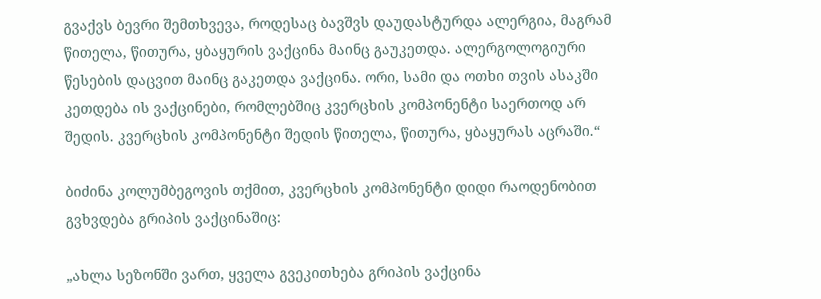გვაქვს ბევრი შემთხვევა, როდესაც ბავშვს დაუდასტურდა ალერგია, მაგრამ წითელა, წითურა, ყბაყურის ვაქცინა მაინც გაუკეთდა. ალერგოლოგიური წესების დაცვით მაინც გაკეთდა ვაქცინა. ორი, სამი და ოთხი თვის ასაკში კეთდება ის ვაქცინები, რომლებშიც კვერცხის კომპონენტი საერთოდ არ შედის. კვერცხის კომპონენტი შედის წითელა, წითურა, ყბაყურას აცრაში.“

ბიძინა კოლუმბეგოვის თქმით, კვერცხის კომპონენტი დიდი რაოდენობით გვხვდება გრიპის ვაქცინაშიც:

„ახლა სეზონში ვართ, ყველა გვეკითხება გრიპის ვაქცინა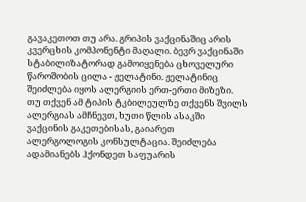გავაკეთოთ თუ არა. გრიპის ვაქცინაშიც არის კვერცხის კომპონენტი მაღალი. ბევრ ვაქცინაში სტაბილიზატორად გამოიყენება ცხოველური წაროშობის ცილა - ჟელატინი. ჟელატინიც შეიძლება იყოს ალერგიის ერთ-ერთი მიზეზი. თუ თქვენ ამ ტიპის ტკბილეულზე თქვენს შვილს ალერგიას ამჩნევთ, ხუთი წლის ასაკში ვაქცინის გაკეთებისას, გაიარეთ ალერგოლოგის კონსულტაცია. შეიძლება ადამიანებს ჰქონდეთ საფუარის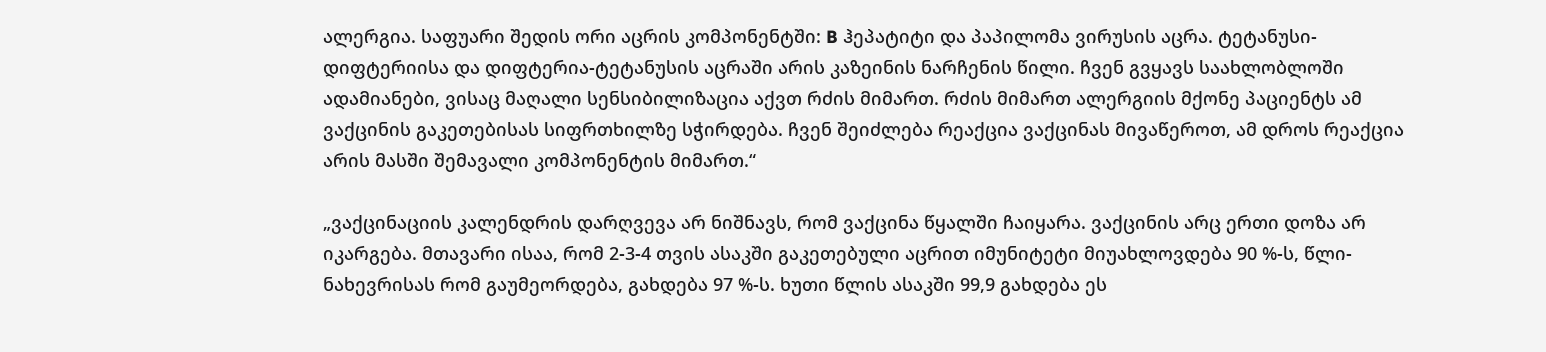ალერგია. საფუარი შედის ორი აცრის კომპონენტში: B ჰეპატიტი და პაპილომა ვირუსის აცრა. ტეტანუსი-დიფტერიისა და დიფტერია-ტეტანუსის აცრაში არის კაზეინის ნარჩენის წილი. ჩვენ გვყავს საახლობლოში ადამიანები, ვისაც მაღალი სენსიბილიზაცია აქვთ რძის მიმართ. რძის მიმართ ალერგიის მქონე პაციენტს ამ ვაქცინის გაკეთებისას სიფრთხილზე სჭირდება. ჩვენ შეიძლება რეაქცია ვაქცინას მივაწეროთ, ამ დროს რეაქცია არის მასში შემავალი კომპონენტის მიმართ.“

„ვაქცინაციის კალენდრის დარღვევა არ ნიშნავს, რომ ვაქცინა წყალში ჩაიყარა. ვაქცინის არც ერთი დოზა არ იკარგება. მთავარი ისაა, რომ 2-3-4 თვის ასაკში გაკეთებული აცრით იმუნიტეტი მიუახლოვდება 90 %-ს, წლი-ნახევრისას რომ გაუმეორდება, გახდება 97 %-ს. ხუთი წლის ასაკში 99,9 გახდება ეს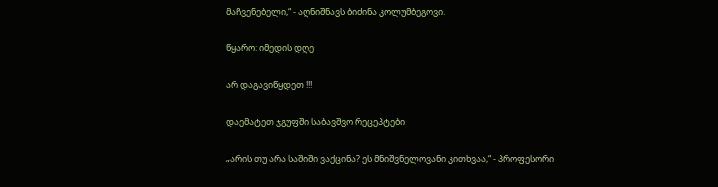მაჩვენებელი,“ - აღნიშნავს ბიძინა კოლუმბეგოვი.

წყარო: იმედის დღე

არ დაგავიწყდეთ !!!

დაემატეთ ჯგუფში საბავშვო რეცეპტები

„არის თუ არა საშიში ვაქცინა? ეს მნიშვნელოვანი კითხვაა,“ - პროფესორი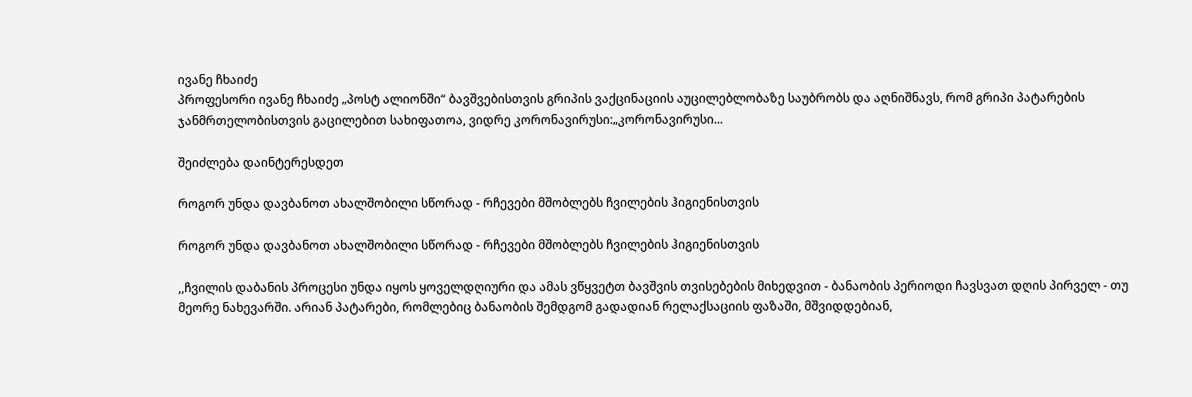ივანე ჩხაიძე
პროფესორი ივანე ჩხაიძე „პოსტ ალიონში“ ბავშვებისთვის გრიპის ვაქცინაციის აუცილებლობაზე საუბრობს და აღნიშნავს, რომ გრიპი პატარების ჯანმრთელობისთვის გაცილებით სახიფათოა, ვიდრე კორონავირუსი:„კორონავირუსი...

შეიძლება დაინტერესდეთ

როგორ უნდა დავბანოთ ახალშობილი სწორად - რჩევები მშობლებს ჩვილების ჰიგიენისთვის

როგორ უნდა დავბანოთ ახალშობილი სწორად - რჩევები მშობლებს ჩვილების ჰიგიენისთვის

,,ჩვილის დაბანის პროცესი უნდა იყოს ყოველდღიური და ამას ვწყვეტთ ბავშვის თვისებების მიხედვით - ბანაობის პერიოდი ჩავსვათ დღის პირველ - თუ მეორე ნახევარში. არიან პატარები, რომლებიც ბანაობის შემდგომ გადადიან რელაქსაციის ფაზაში, მშვიდდებიან,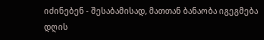იძინებენ - შესაბამისად, მათთან ბანაობა იგეგმება დღის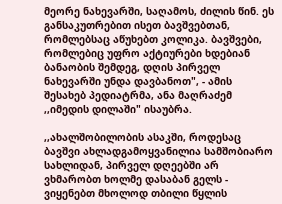მეორე ნახევარში, საღამოს, ძილის წინ. ეს განსაკუთრებით ისეთ ბავშვებთან, რომლებსაც აწუხებთ კოლიკა. ბავშვები, რომლებიც უფრო აქტიურები ხდებიან ბანაობის შემდეგ, დღის პირველ ნახევარში უნდა დავბანოთ", - ამის შესახებ პედიატრმა, ანა მაღრაძემ ,,იმედის დილაში" ისაუბრა.

,,ახალშობილობის ასაკში, როდესაც ბავშვი ახლადგამოყვანილია სამშობიარო სახლიდან, პირველ დღეებში არ ვხმარობთ ხოლმე დასაბან გელს - ვიყენებთ მხოლოდ თბილი წყლის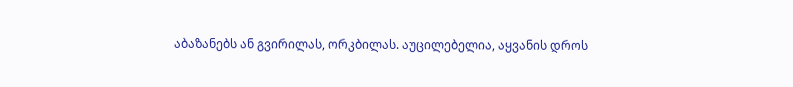აბაზანებს ან გვირილას, ორკბილას. აუცილებელია, აყვანის დროს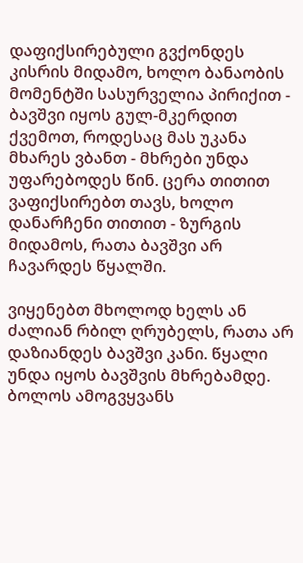დაფიქსირებული გვქონდეს კისრის მიდამო, ხოლო ბანაობის მომენტში სასურველია პირიქით - ბავშვი იყოს გულ-მკერდით ქვემოთ, როდესაც მას უკანა მხარეს ვბანთ - მხრები უნდა უფარებოდეს წინ. ცერა თითით ვაფიქსირებთ თავს, ხოლო დანარჩენი თითით - ზურგის მიდამოს, რათა ბავშვი არ ჩავარდეს წყალში.

ვიყენებთ მხოლოდ ხელს ან ძალიან რბილ ღრუბელს, რათა არ დაზიანდეს ბავშვი კანი. წყალი უნდა იყოს ბავშვის მხრებამდე. ბოლოს ამოგვყვანს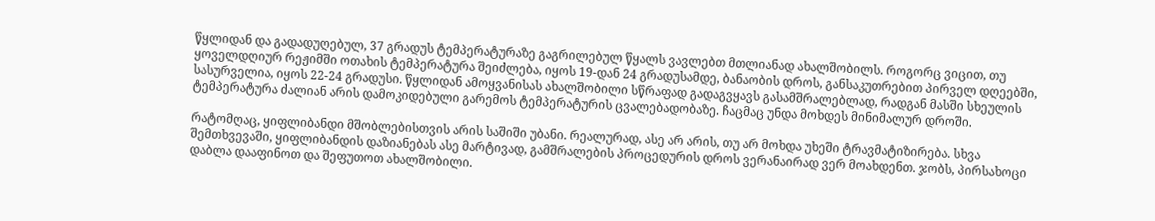წყლიდან და გადადუღებულ, 37 გრადუს ტემპერატურაზე გაგრილებულ წყალს ვავლებთ მთლიანად ახალშობილს. როგორც ვიცით, თუ ყოველდღიურ რეჟიმში ოთახის ტემპერატურა შეიძლება, იყოს 19-დან 24 გრადუსამდე, ბანაობის დროს, განსაკუთრებით პირველ დღეებში, სასურველია, იყოს 22-24 გრადუსი. წყლიდან ამოყვანისას ახალშობილი სწრაფად გადაგვყავს გასამშრალებლად, რადგან მასში სხეულის ტემპერატურა ძალიან არის დამოკიდებული გარემოს ტემპერატურის ცვალებადობაზე. ჩაცმაც უნდა მოხდეს მინიმალურ დროში.

რატომღაც, ყიფლიბანდი მშობლებისთვის არის საშიში უბანი. რეალურად, ასე არ არის, თუ არ მოხდა უხეში ტრავმატიზირება. სხვა შემთხვევაში, ყიფლიბანდის დაზიანებას ასე მარტივად, გამშრალების პროცედურის დროს ვერანაირად ვერ მოახდენთ. ჯობს, პირსახოცი დაბლა დააფინოთ და შეფუთოთ ახალშობილი.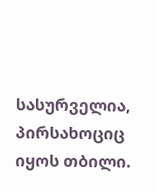სასურველია, პირსახოციც იყოს თბილი.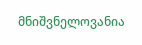მნიშვნელოვანია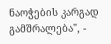ნაოჭების კარგად გამშრალება", -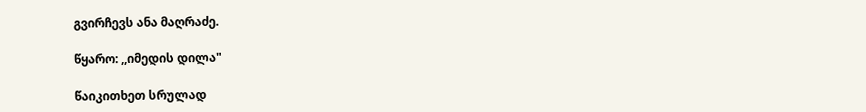გვირჩევს ანა მაღრაძე.

წყარო: ,,იმედის დილა"

წაიკითხეთ სრულად